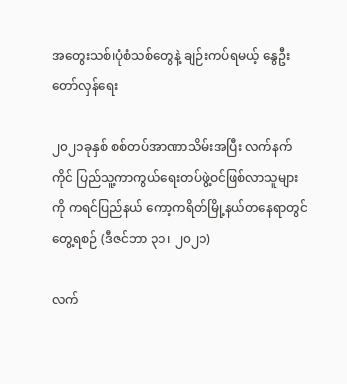အတွေးသစ်၊ပုံစံသစ်တွေနဲ့ ချဉ်းကပ်ရမယ့် နွေဦးတော်လှန်ရေး

၂၀၂၁ခုနှစ် စစ်တပ်အာဏာသိမ်းအပြီး လက်နက်ကိုင် ပြည်သူ့ကာကွယ်ရေးတပ်ဖွဲ့ဝင်ဖြစ်လာသူများကို ကရင်ပြည်နယ် ကော့ကရိတ်မြို့နယ်တနေရာတွင်တွေ့ရစဉ် (ဒီဇင်ဘာ ၃၁၊ ၂၀၂၁)

လက်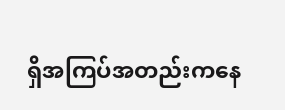ရှိအကြပ်အတည်းကနေ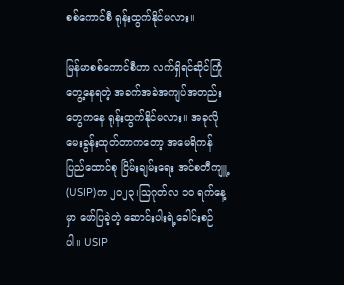စစ်ကောင်စီ ရုန်းထွက်နိုင်မလား။

မြန်မာစစ်ကောင်စီဟာ လက်ရှိရင်ဆိုင်ကြုံတွေ့နေရတဲ့ အခက်အခဲအကျပ်အတည်းတွေကနေ ရုန်းထွက်နိုင်မလား။ အခုလိုမေးခွန်းထုတ်တာကတော့ အမေရိကန်ပြည်ထောင်စု ငြိမ်းချမ်းရေး အင်စတီကျူ့ (USIP)က ၂၀၂၃၊ဩဂုတ်လ ၁၀ ရက်နေ့မှာ ဖော်ပြခဲ့တဲ့ ဆောင်းပါးရဲ့ခေါင်းစဉ်ပါ။ USIP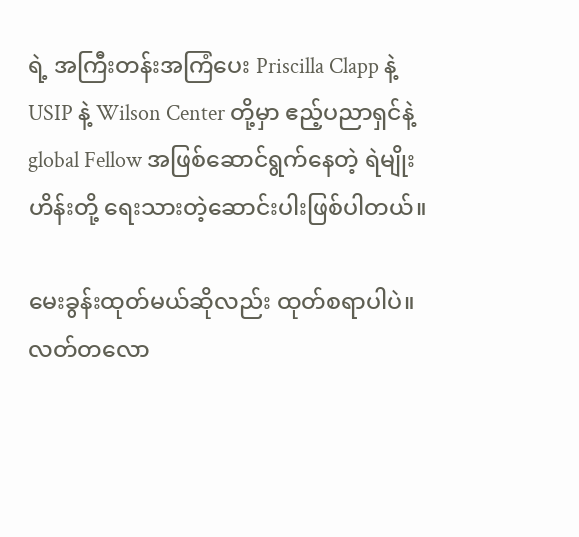ရဲ့ အကြီးတန်းအကြံပေး Priscilla Clapp နဲ့ USIP နဲ့ Wilson Center တို့မှာ ဧည့်ပညာရှင်နဲ့ global Fellow အဖြစ်ဆောင်ရွက်နေတဲ့ ရဲမျိုးဟိန်းတို့ ရေးသားတဲ့ဆောင်းပါးဖြစ်ပါတယ်။

မေးခွန်းထုတ်မယ်ဆိုလည်း ထုတ်စရာပါပဲ။ လတ်တလော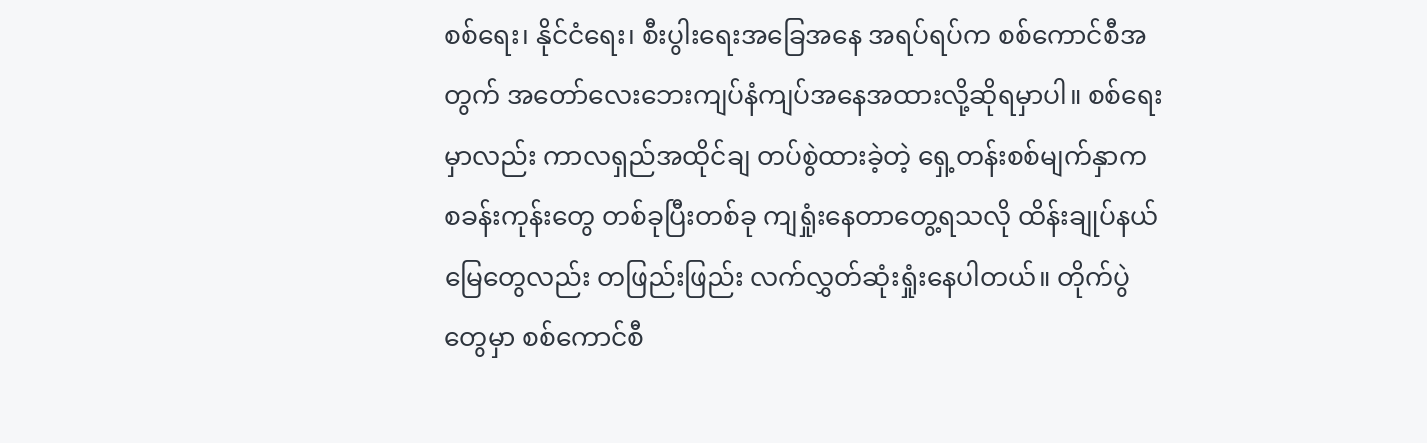စစ်ရေး၊ နိုင်ငံရေး၊ စီးပွါးရေးအခြေအနေ အရပ်ရပ်က စစ်ကောင်စီအတွက် အတော်လေးဘေးကျပ်နံကျပ်အနေအထားလို့ဆိုရမှာပါ။ စစ်ရေးမှာလည်း ကာလရှည်အထိုင်ချ တပ်စွဲထားခဲ့တဲ့ ရှေ့တန်းစစ်မျက်နှာက စခန်းကုန်းတွေ တစ်ခုပြီးတစ်ခု ကျရှုံးနေတာတွေ့ရသလို ထိန်းချုပ်နယ်မြေတွေလည်း တဖြည်းဖြည်း လက်လွှတ်ဆုံးရှုံးနေပါတယ်။ တိုက်ပွဲတွေမှာ စစ်ကောင်စီ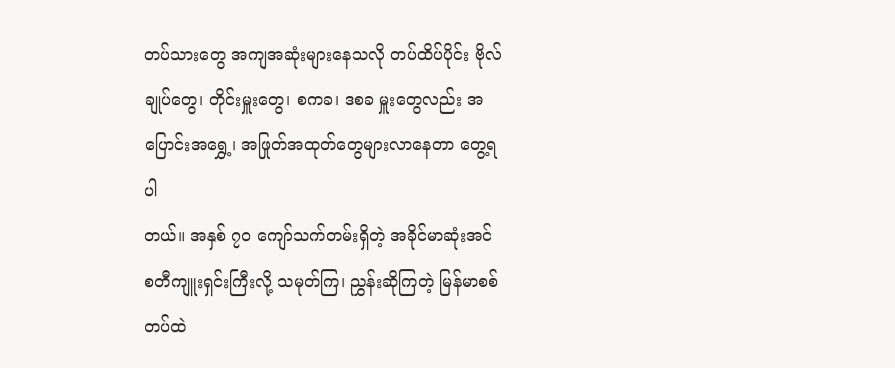တပ်သားတွေ အကျအဆုံးများနေသလို တပ်ထိပ်ပိုင်း ဗိုလ်ချုပ်တွေ၊ တိုင်းမှူးတွေ၊ စကခ၊ ဒစခ မှူးတွေလည်း အပြောင်းအရွှေ့၊ အဖြုတ်အထုတ်တွေများလာနေတာ တွေ့ရပါ
တယ်။ အနှစ် ၇၀ ကျော်သက်တမ်းရှိတဲ့ အခိုင်မာဆုံးအင်စတီကျူးရှင်းကြီးလို့ သမုတ်ကြ၊ ညွှန်းဆိုကြတဲ့ မြန်မာစစ်တပ်ထဲ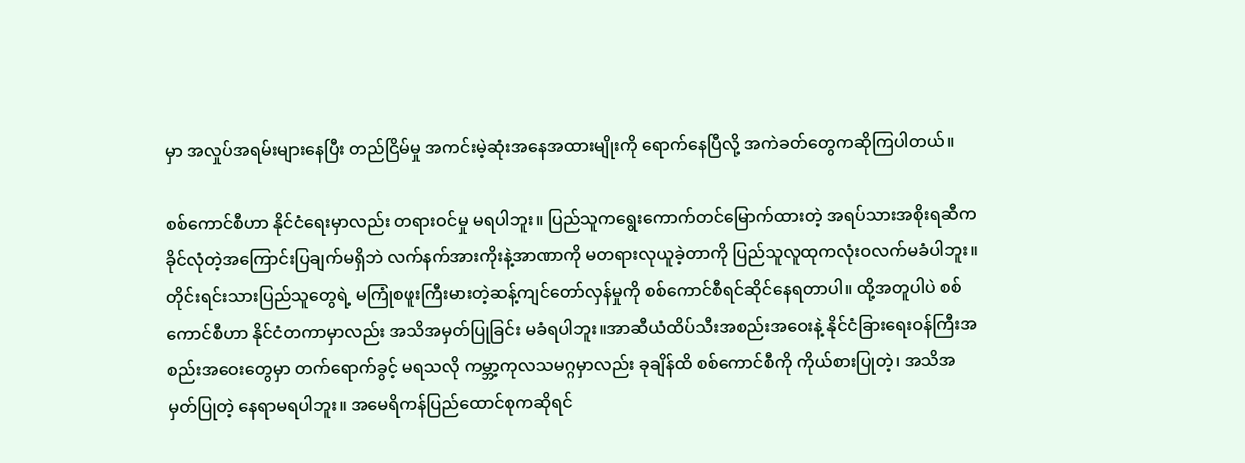မှာ အလှုပ်အရမ်းများနေပြီး တည်ငြိမ်မှု အကင်းမဲ့ဆုံးအနေအထားမျိုးကို ရောက်နေပြီလို့ အကဲခတ်တွေကဆိုကြပါတယ်။

စစ်ကောင်စီဟာ နိုင်ငံရေးမှာလည်း တရားဝင်မှု မရပါဘူး။ ပြည်သူကရွေးကောက်တင်မြောက်ထားတဲ့ အရပ်သားအစိုးရဆီက ခိုင်လုံတဲ့အကြောင်းပြချက်မရှိဘဲ လက်နက်အားကိုးနဲ့အာဏာကို မတရားလုယူခဲ့တာကို ပြည်သူလူထုကလုံးဝလက်မခံပါဘူး။တိုင်းရင်းသားပြည်သူတွေရဲ့ မကြုံစဖူးကြီးမားတဲ့ဆန့်ကျင်တော်လှန်မှုကို စစ်ကောင်စီရင်ဆိုင်နေရတာပါ။ ထို့အတူပါပဲ စစ်ကောင်စီဟာ နိုင်ငံတကာမှာလည်း အသိအမှတ်ပြုခြင်း မခံရပါဘူး။အာဆီယံထိပ်သီးအစည်းအဝေးနဲ့ နိုင်ငံခြားရေးဝန်ကြီးအစည်းအဝေးတွေမှာ တက်ရောက်ခွင့် မရသလို ကမ္ဘာ့ကုလသမဂ္ဂမှာလည်း ခုချိန်ထိ စစ်ကောင်စီကို ကိုယ်စားပြုတဲ့၊ အသိအမှတ်ပြုတဲ့ နေရာမရပါဘူး။ အမေရိကန်ပြည်ထောင်စုကဆိုရင်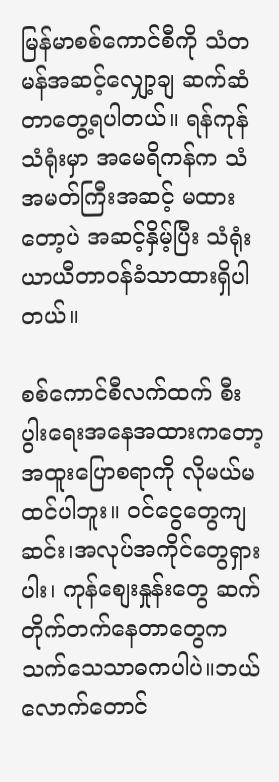မြန်မာစစ်ကောင်စီကို သံတမန်အဆင့်လျှော့ချ ဆက်ဆံတာတွေ့ရပါတယ်။ ရန်ကုန်သံရုံးမှာ အမေရိကန်က သံအမတ်ကြီးအဆင့် မထားတော့ပဲ အဆင့်နှိမ့်ပြီး သံရုံးယာယီတာဝန်ခံသာထားရှိပါတယ်။

စစ်ကောင်စီလက်ထက် စီးပွါးရေးအနေအထားကတော့ အထူးပြောစရာကို လိုမယ်မထင်ပါဘူး။ ဝင်ငွေတွေကျဆင်း၊အလုပ်အကိုင်တွေရှားပါး၊ ကုန်စျေးနှုန်းတွေ ဆက်တိုက်တက်နေတာတွေက သက်သေသာဓကပါပဲ။ဘယ်လောက်တောင်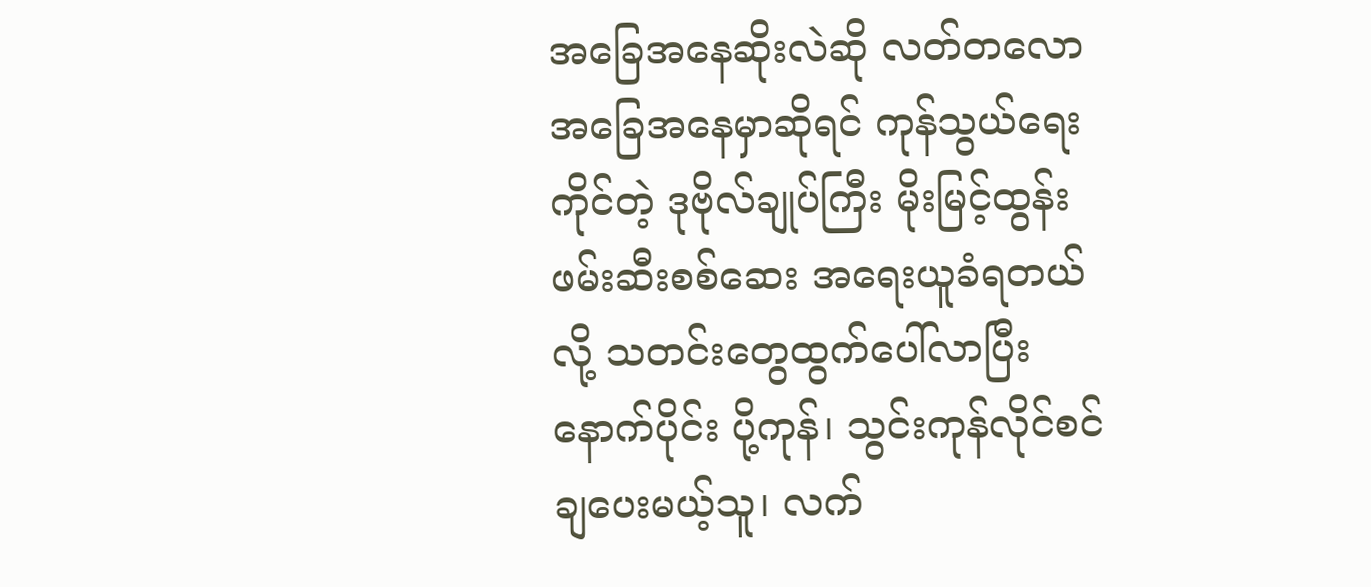အခြေအနေဆိုးလဲဆို လတ်တလောအခြေအနေမှာဆိုရင် ကုန်သွယ်ရေးကိုင်တဲ့ ဒုဗိုလ်ချုပ်ကြီး မိုးမြင့်ထွန်း ဖမ်းဆီးစစ်ဆေး အရေးယူခံရတယ်လို့ သတင်းတွေထွက်ပေါ်လာပြီးနောက်ပိုင်း ပို့ကုန်၊ သွင်းကုန်လိုင်စင်ချပေးမယ့်သူ၊ လက်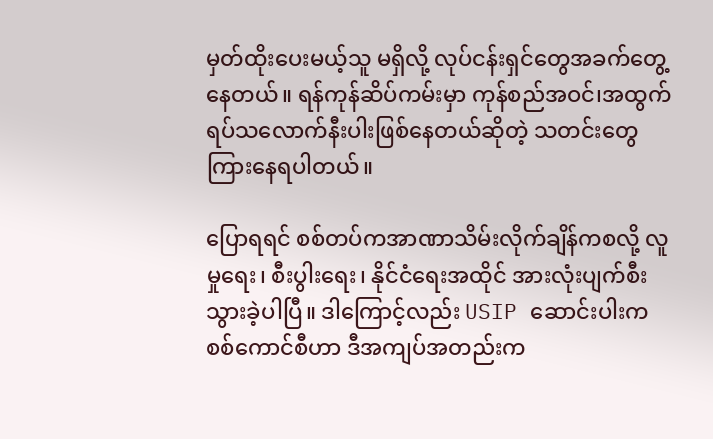မှတ်ထိုးပေးမယ့်သူ မရှိလို့ လုပ်ငန်းရှင်တွေအခက်တွေ့နေတယ်။ ရန်ကုန်ဆိပ်ကမ်းမှာ ကုန်စည်အဝင်၊အထွက် ရပ်သလောက်နီးပါးဖြစ်နေတယ်ဆိုတဲ့ သတင်းတွေကြားနေရပါတယ်။

ပြောရရင် စစ်တပ်ကအာဏာသိမ်းလိုက်ချိန်ကစလို့ လူမှုရေး၊ စီးပွါးရေး၊ နိုင်ငံရေးအထိုင် အားလုံးပျက်စီး
သွားခဲ့ပါပြီ။ ဒါကြောင့်လည်း USIP ဆောင်းပါးက စစ်ကောင်စီဟာ ဒီအကျပ်အတည်းက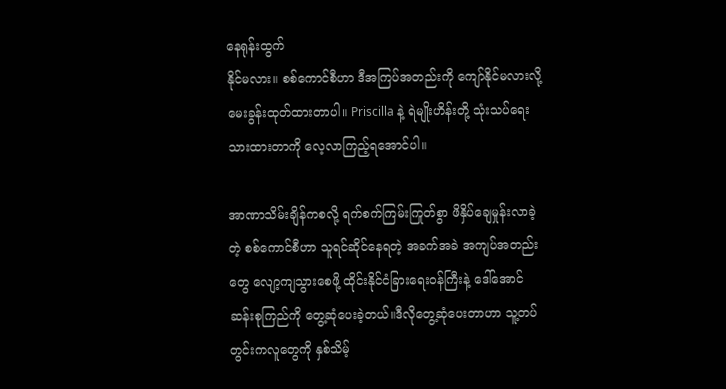နေရုန်းထွက်
နိုင်မလား။ စစ်ကောင်စီဟာ ဒီအကြပ်အတည်းကို ကျော်နိုင်မလားလို့ မေးခွန်းထုတ်ထားတာပါ။ Priscilla နဲ့ ရဲမျိုးဟိန်းတို့ သုံးသပ်ရေးသားထားတာကို လေ့လာကြည့်ရအောင်ပါ။

အာဏာသိမ်းချိန်ကစလို့ ရက်စက်ကြမ်းကြုတ်စွာ ဖိနှိပ်ချေမှုန်းလာခဲ့တဲ့ စစ်ကောင်စီဟာ သူရင်ဆိုင်နေရတဲ့ အခက်အခဲ အကျပ်အတည်းတွေ လျော့ကျသွားစေဖို့ ထိုင်းနိုင်ငံခြားရေးဝန်ကြီးနဲ့ ဒေါ်အောင်ဆန်းစုကြည်ကို တွေ့ဆုံပေးခဲ့တယ်။ဒီလိုတွေ့ဆုံပေးတာဟာ သူ့တပ်တွင်းကလူတွေကို နှစ်သိမ့်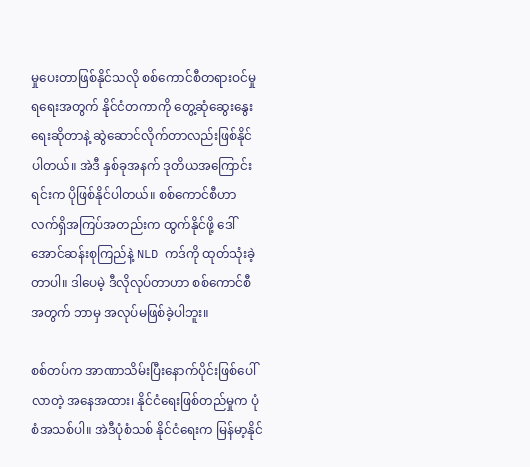မှုပေးတာဖြစ်နိုင်သလို စစ်ကောင်စီတရားဝင်မှုရရေးအတွက် နိုင်ငံတကာကို တွေ့ဆုံဆွေးနွေးရေးဆိုတာနဲ့ ဆွဲဆောင်လိုက်တာလည်းဖြစ်နိုင်ပါတယ်။ အဲဒီ နှစ်ခုအနက် ဒုတိယအကြောင်းရင်းက ပိုဖြစ်နိုင်ပါတယ်။ စစ်ကောင်စီဟာ လက်ရှိအကြပ်အတည်းက ထွက်နိုင်ဖို့ ဒေါ်အောင်ဆန်းစုကြည်နဲ့ NLD ကဒ်ကို ထုတ်သုံးခဲ့တာပါ။ ဒါပေမဲ့ ဒီလိုလုပ်တာဟာ စစ်ကောင်စီအတွက် ဘာမှ အလုပ်မဖြစ်ခဲ့ပါဘူး။

စစ်တပ်က အာဏာသိမ်းပြီးနောက်ပိုင်းဖြစ်ပေါ်လာတဲ့ အနေအထား၊ နိုင်ငံရေးဖြစ်တည်မှုက ပုံစံအသစ်ပါ။ အဲဒီပုံစံသစ် နိုင်ငံရေးက မြန်မာ့နိုင်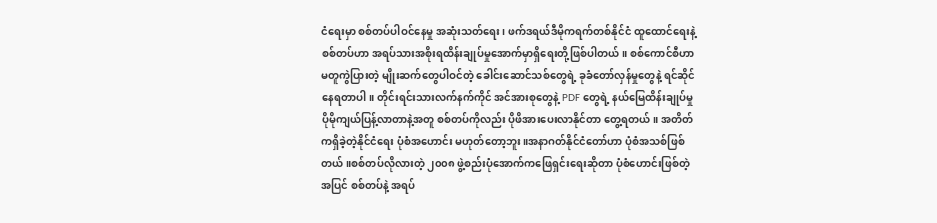ငံရေးမှာ စစ်တပ်ပါဝင်နေမှု အဆုံးသတ်ရေး၊ ဖက်ဒရယ်ဒီမိုကရက်တစ်နိုင်ငံ ထူထောင်ရေးနဲ့ စစ်တပ်ဟာ အရပ်သားအစိုးရထိန်းချုပ်မှုအောက်မှာရှိရေးတို့ဖြစ်ပါတယ်။ စစ်ကောင်စီဟာ မတူကွဲပြားတဲ့ မျိုးဆက်တွေပါဝင်တဲ့ ခေါင်းဆောင်သစ်တွေရဲ့ ခုခံတော်လှန်မှုတွေနဲ့ ရင်ဆိုင်နေရတာပါ။ တိုင်းရင်းသားလက်နက်ကိုင် အင်အားစုတွေနဲ့ PDF တွေရဲ့ နယ်မြေထိန်းချုပ်မှု ပိုမိုကျယ်ပြန့်လာတာနဲ့အတူ စစ်တပ်ကိုလည်း ပိုဖိအားပေးလာနိုင်တာ တွေ့ရတယ်။ အတိတ်ကရှိခဲ့တဲ့နိုင်ငံရေး ပုံစံအဟောင်း မဟုတ်တော့ဘူး။အနာဂတ်နိုင်ငံတော်ဟာ ပုံစံအသစ်ဖြစ်တယ်။စစ်တပ်လိုလားတဲ့ ၂၀၀၈ ဖွဲ့စည်းပုံအောက်ကဖြေရှင်းရေးဆိုတာ ပုံစံဟောင်းဖြစ်တဲ့အပြင် စစ်တပ်နဲ့ အရပ်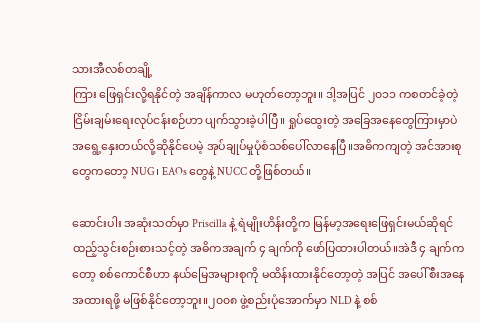သားအီလစ်တချို့
ကြား ဖြေရှင်းလို့ရနိုင်တဲ့ အချိန်ကာလ မဟုတ်တော့ဘူး။ ဒါ့အပြင် ၂၀၁၁ ကစတင်ခဲ့တဲ့ ငြိမ်းချမ်းရေးလုပ်ငန်းစဉ်ဟာ ပျက်သွားခဲ့ပါပြီ။ ရှုပ်ထွေးတဲ့ အခြေအနေတွေကြားမှာပဲ အရွေ့နှေးတယ်လို့ဆိုနိုင်ပေမဲ့ အုပ်ချုပ်မှုပုံစံသစ်ပေါ်လာနေပြီ။အဓိကကျတဲ့ အင်အားစုတွေကတော့ NUG၊ EAOs တွေနဲ့ NUCC တို့ဖြစ်တယ်။

ဆောင်းပါး အဆုံးသတ်မှာ Priscilla နဲ့ ရဲမျိုးဟိန်းတို့က မြန်မာ့အရေးဖြေရှင်းမယ်ဆိုရင် ထည့်သွင်းစဉ်းစားသင့်တဲ့ အဓိကအချက် ၄ ချက်ကို ဖော်ပြထားပါတယ်။အဲဒီ ၄ ချက်ကတော့ စစ်ကောင်စီဟာ နယ်မြေအများစုကို မထိန်းထားနိုင်တော့တဲ့ အပြင် အပေါ်စီးအနေအထားရဖို့ မဖြစ်နိုင်တော့ဘူး။၂၀၀၈ ဖွဲ့စည်းပုံအောက်မှာ NLD နဲ့ စစ်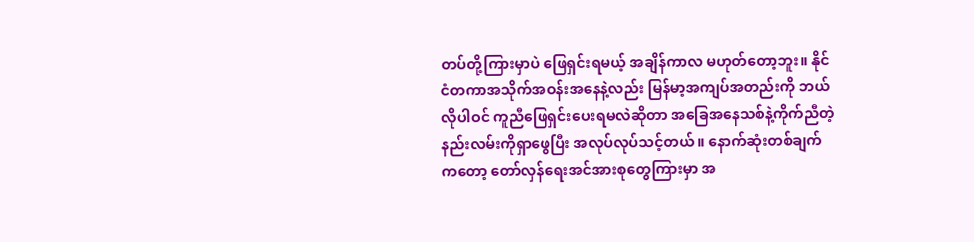တပ်တို့ကြားမှာပဲ ဖြေရှင်းရမယ့် အချိန်ကာလ မဟုတ်တော့ဘူး။ နိုင်ငံတကာအသိုက်အဝန်းအနေနဲ့လည်း မြန်မာ့အကျပ်အတည်းကို ဘယ်လိုပါဝင် ကူညီဖြေရှင်းပေးရမလဲဆိုတာ အခြေအနေသစ်နဲ့ကိုက်ညီတဲ့ နည်းလမ်းကိုရှာဖွေပြီး အလုပ်လုပ်သင့်တယ်။ နောက်ဆုံးတစ်ချက်ကတော့ တော်လှန်ရေးအင်အားစုတွေကြားမှာ အ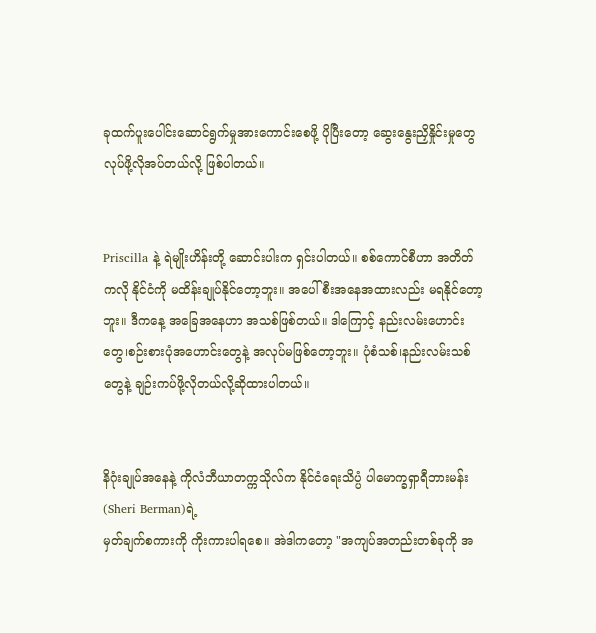ခုထက်ပူးပေါင်းဆောင်ရွက်မှုအားကောင်းစေဖို့ ပိုပြီးတော့ ဆွေးနွေးညှိနှိုင်းမှုတွေလုပ်ဖို့လိုအပ်တယ်လို့ ဖြစ်ပါတယ်။


Priscilla နဲ့ ရဲမျိုးဟိန်းတို့ ဆောင်းပါးက ရှင်းပါတယ်။ စစ်ကောင်စီဟာ အတိတ်ကလို နိုင်ငံကို မထိန်းချုပ်နိုင်တော့ဘူး။ အပေါ်စီးအနေအထားလည်း မရနိုင်တော့ဘူး။ ဒီကနေ့ အခြေအနေဟာ အသစ်ဖြစ်တယ်။ ဒါကြောင့် နည်းလမ်းဟောင်းတွေ၊စဉ်းစားပုံအဟောင်းတွေနဲ့ အလုပ်မဖြစ်တော့ဘူး။ ပုံစံသစ်၊နည်းလမ်းသစ်တွေနဲ့ ချဉ်းကပ်ဖို့လိုတယ်လို့ဆိုထားပါတယ်။


နိဂုံးချုပ်အနေနဲ့ ကိုလံဘီယာတက္ကသိုလ်က နိုင်ငံရေးသိပ္ပံ ပါမောက္ခရှာရီဘားမန်း(Sheri Berman)ရဲ့
မှတ်ချက်စကားကို ကိုးကားပါရစေ။ အဲဒါကတော့ "အကျပ်အတည်းတစ်ခုကို အ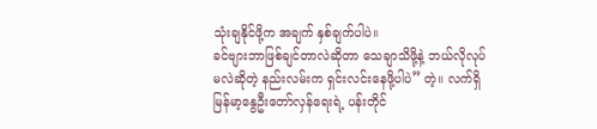သုံးချနိုင်ဖို့က အချက် နှစ်ချက်ပါပဲ။
ခင်ဗျားဘာဖြစ်ချင်တာလဲဆိုတာ သေချာသိဖို့နဲ့ ဘယ်လိုလုပ်မလဲဆိုတဲ့ နည်းလမ်းက ရှင်းလင်းနေဖို့ပါပဲ” တဲ့။ လက်ရှိ မြန်မာ့နွေဦးတော်လှန်ရေးရဲ့ ပန်းတိုင်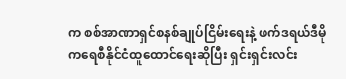က စစ်အာဏာရှင်စနစ်ချုပ်ငြိမ်းရေးနဲ့ ဖက်ဒရယ်ဒီမိုကရေစီနိုင်ငံထူထောင်ရေးဆိုပြီး ရှင်းရှင်းလင်း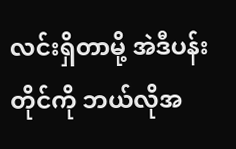လင်းရှိတာမို့ အဲဒီပန်းတိုင်ကို ဘယ်လိုအ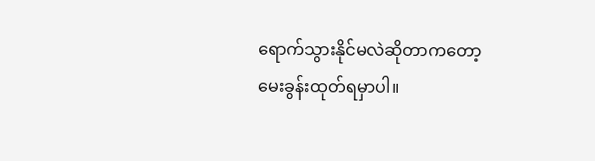ရောက်သွားနိုင်မလဲဆိုတာကတော့ မေးခွန်းထုတ်ရမှာပါ။